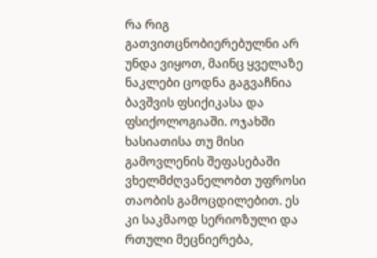რა რიგ გათვითცნობიერებულნი არ უნდა ვიყოთ, მაინც ყველაზე ნაკლები ცოდნა გაგვაჩნია ბავშვის ფსიქიკასა და ფსიქოლოგიაში. ოჯახში ხასიათისა თუ მისი გამოვლენის შეფასებაში ვხელმძღვანელობთ უფროსი თაობის გამოცდილებით. ეს კი საკმაოდ სერიოზული და რთული მეცნიერება,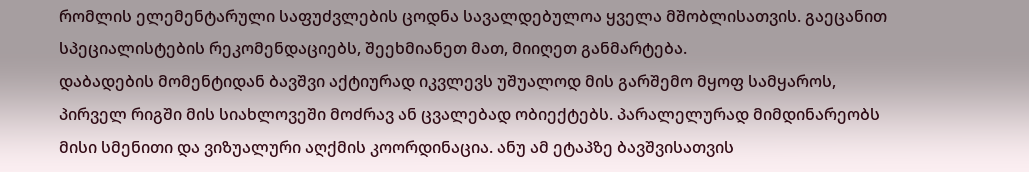რომლის ელემენტარული საფუძვლების ცოდნა სავალდებულოა ყველა მშობლისათვის. გაეცანით სპეციალისტების რეკომენდაციებს, შეეხმიანეთ მათ, მიიღეთ განმარტება.
დაბადების მომენტიდან ბავშვი აქტიურად იკვლევს უშუალოდ მის გარშემო მყოფ სამყაროს, პირველ რიგში მის სიახლოვეში მოძრავ ან ცვალებად ობიექტებს. პარალელურად მიმდინარეობს მისი სმენითი და ვიზუალური აღქმის კოორდინაცია. ანუ ამ ეტაპზე ბავშვისათვის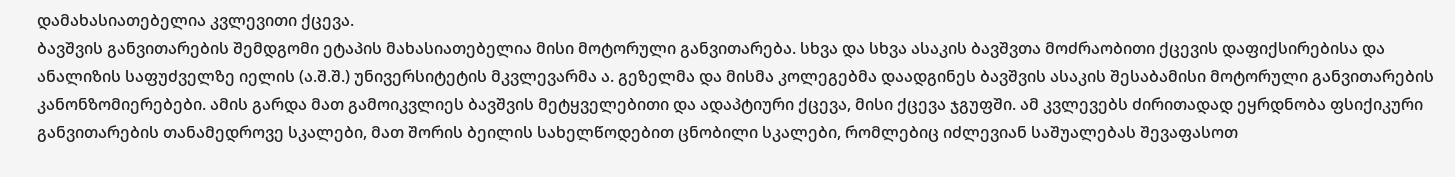დამახასიათებელია კვლევითი ქცევა.
ბავშვის განვითარების შემდგომი ეტაპის მახასიათებელია მისი მოტორული განვითარება. სხვა და სხვა ასაკის ბავშვთა მოძრაობითი ქცევის დაფიქსირებისა და ანალიზის საფუძველზე იელის (ა.შ.შ.) უნივერსიტეტის მკვლევარმა ა. გეზელმა და მისმა კოლეგებმა დაადგინეს ბავშვის ასაკის შესაბამისი მოტორული განვითარების კანონზომიერებები. ამის გარდა მათ გამოიკვლიეს ბავშვის მეტყველებითი და ადაპტიური ქცევა, მისი ქცევა ჯგუფში. ამ კვლევებს ძირითადად ეყრდნობა ფსიქიკური განვითარების თანამედროვე სკალები, მათ შორის ბეილის სახელწოდებით ცნობილი სკალები, რომლებიც იძლევიან საშუალებას შევაფასოთ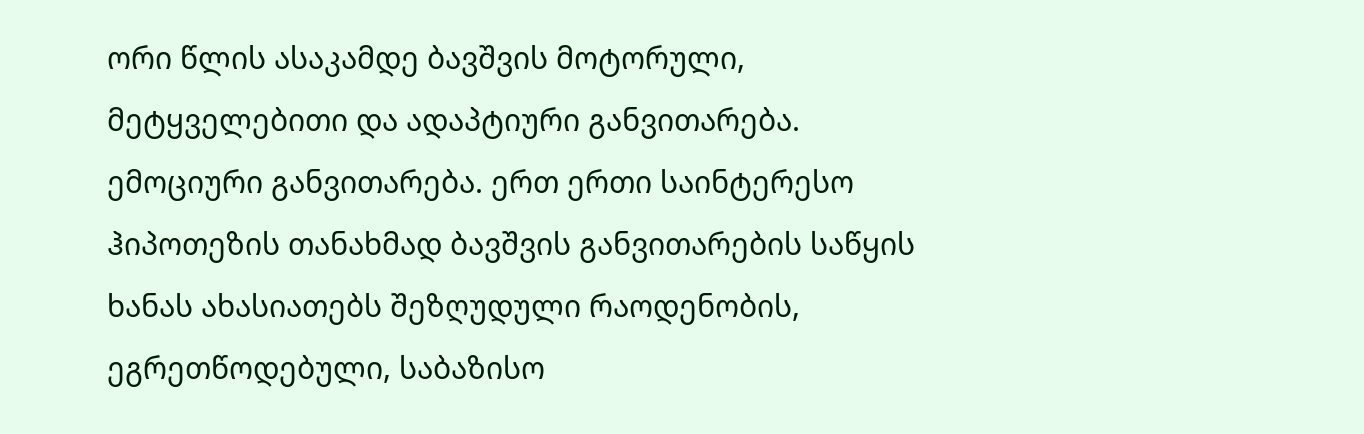ორი წლის ასაკამდე ბავშვის მოტორული, მეტყველებითი და ადაპტიური განვითარება.
ემოციური განვითარება. ერთ ერთი საინტერესო ჰიპოთეზის თანახმად ბავშვის განვითარების საწყის ხანას ახასიათებს შეზღუდული რაოდენობის, ეგრეთწოდებული, საბაზისო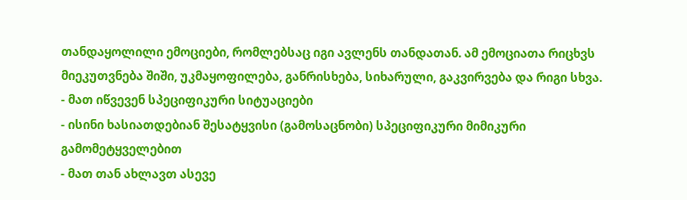თანდაყოლილი ემოციები, რომლებსაც იგი ავლენს თანდათან. ამ ემოციათა რიცხვს მიეკუთვნება შიში, უკმაყოფილება, განრისხება, სიხარული, გაკვირვება და რიგი სხვა.
- მათ იწვევენ სპეციფიკური სიტუაციები
- ისინი ხასიათდებიან შესატყვისი (გამოსაცნობი) სპეციფიკური მიმიკური გამომეტყველებით
- მათ თან ახლავთ ასევე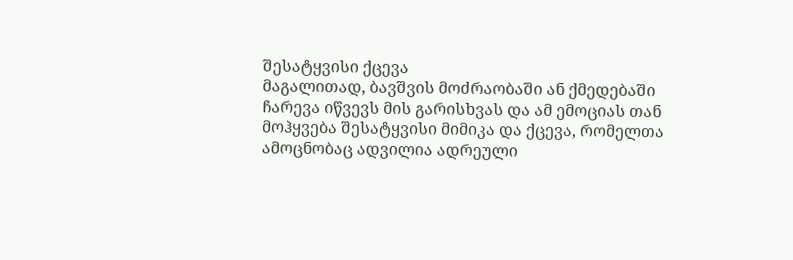შესატყვისი ქცევა
მაგალითად, ბავშვის მოძრაობაში ან ქმედებაში ჩარევა იწვევს მის გარისხვას და ამ ემოციას თან მოჰყვება შესატყვისი მიმიკა და ქცევა, რომელთა ამოცნობაც ადვილია ადრეული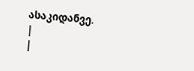ასაკიდანვე.
|
|